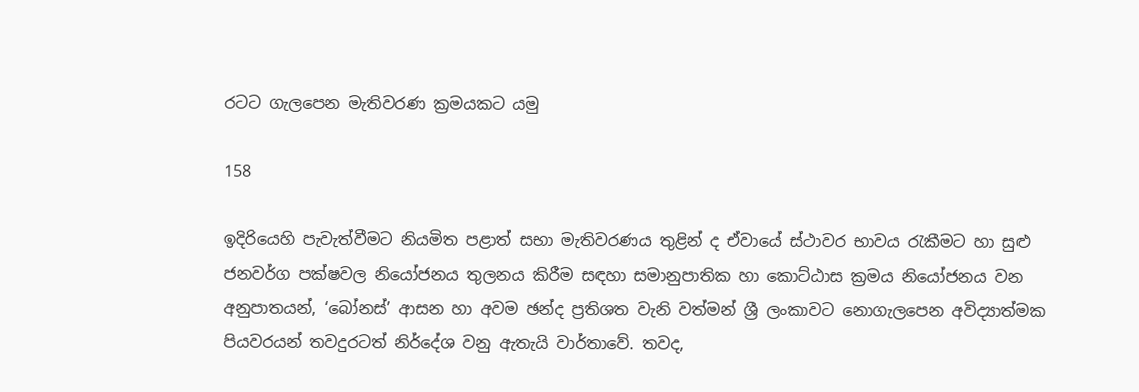රටට ගැලපෙන මැතිවරණ ක්‍රමයකට යමු

158

ඉදිරියෙහි පැවැත්වීමට නියමිත පළාත් සභා මැතිවරණය තුළින් ද ඒවායේ ස්ථාවර භාවය රැකීමට හා සුළු ජනවර්ග පක්ෂවල නියෝජනය තුලනය කිරීම සඳහා සමානුපාතික හා කොට්ඨාස ක්‍රමය නියෝජනය වන අනුපාතයන්, ‘බෝනස්’ ආසන හා අවම ඡන්ද ප්‍රතිශත වැනි වත්මන් ශ්‍රී ලංකාවට නොගැලපෙන අවිද්‍යාත්මක පියවරයන් තවදුරටත් නිර්දේශ වනු ඇතැයි වාර්තාවේ. තවද,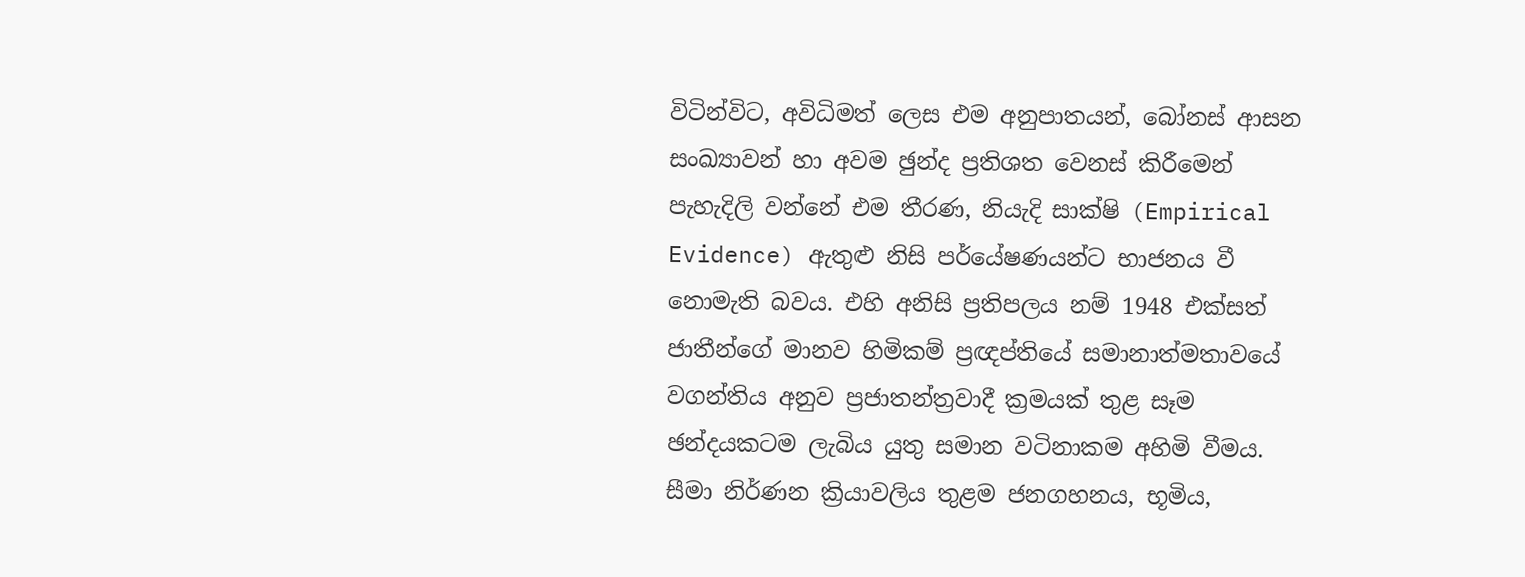විටින්විට, අවිධිමත් ලෙස එම අනුපාතයන්, බෝනස් ආසන සංඛ්‍යාවන් හා අවම ඡුන්ද ප්‍රතිශත වෙනස් කිරීමෙන් පැහැදිලි වන්නේ එම තීරණ, නියැදි සාක්ෂි (Empirical Evidence) ඇතුළු නිසි පර්යේෂණයන්ට භාජනය වී නොමැති බවය. එහි අනිසි ප්‍රතිපලය නම් 1948 එක්සත් ජාතීන්ගේ මානව හිමිකම් ප්‍රඥප්තියේ සමානාත්මතාවයේ වගන්තිය අනුව ප්‍රජාතන්ත්‍රවාදී ක්‍රමයක් තුළ සෑම ඡන්දයකටම ලැබිය යුතු සමාන වටිනාකම අහිමි වීමය. සීමා නිර්ණන ක්‍රියාවලිය තුළම ජනගහනය, භූමිය,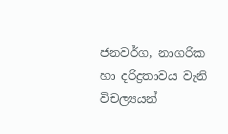ජනවර්ග, නාගරික හා දරිද්‍රතාවය වැනි විචල්‍යයන්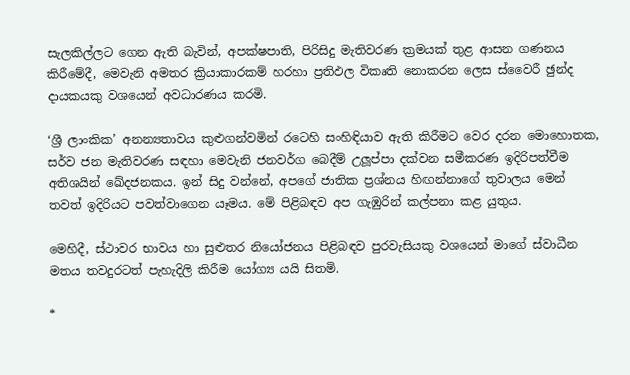සැලකිල්ලට ගෙන ඇති බැවින්, අපක්ෂපාති, පිරිසිදු මැතිවරණ ක්‍රමයක් තුළ ආසන ගණනය කිරීමේදී, මෙවැනි අමතර ක්‍රියාකාරකම් හරහා ප්‍රතිඵල විකෘති නොකරන ලෙස ස්වෛරී ඡුන්ද දායකයකු වශයෙන් අවධාරණය කරමි.

‘ශ්‍රී ලාංකික’ අනන්‍යතාවය කුළුගන්වමින් රටෙහි සංහිඳියාව ඇති කිරීමට වෙර දරන මොහොතක, සර්ව ජන මැතිවරණ සඳහා මෙවැනි ජනවර්ග බෙදීම් උලූප්පා දක්වන සමීකරණ ඉදිරිපත්වීම අතිශයින් ඛේදජනකය. ඉන් සිදු වන්නේ, අපගේ ජාතික ප්‍රශ්නය හිඟන්නාගේ තුවාලය මෙන් තවත් ඉදිරියට පවත්වාගෙන යෑමය. මේ පිළිබඳව අප ගැඹුරින් කල්පනා කළ යුතුය.

මෙහිදී, ස්ථාවර භාවය හා සුළුතර නියෝජනය පිළිබඳව පුරවැසියකු වශයෙන් මාගේ ස්වාධීන මතය තවදුරටත් පැහැදිලි කිරීම යෝග්‍ය යයි සිතමි.

*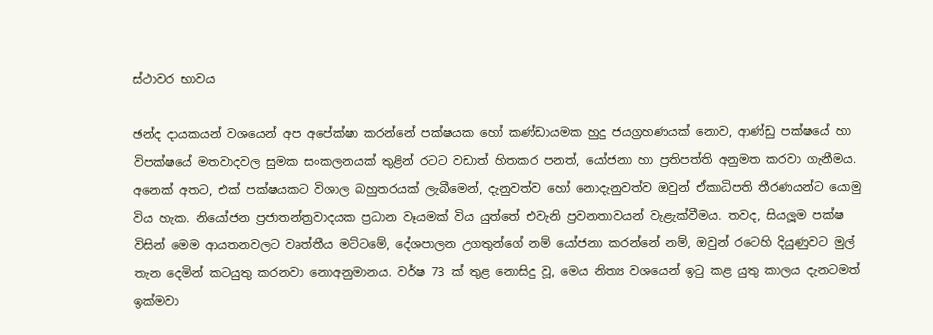ස්ථාවර භාවය

ඡන්ද දායකයන් වශයෙන් අප අපේක්ෂා කරන්නේ පක්ෂයක හෝ කණ්ඩායමක හුදු ජයග්‍රහණයක් නොව, ආණ්ඩු පක්ෂයේ හා විපක්ෂයේ මතවාදවල සුමක සංකලනයක් තුළින් රටට වඩාත් හිතකර පනත්, යෝජනා හා ප්‍රතිපත්ති අනුමත කරවා ගැනීමය. අනෙක් අතට, එක් පක්ෂයකට විශාල බහුතරයක් ලැබීමෙන්, දැනුවත්ව හෝ නොදැනුවත්ව ඔවුන් ඒකාධිපති තීරණයන්ට යොමු විය හැක. නියෝජන ප්‍රජාතන්ත්‍රවාදයක ප්‍රධාන වෑයමක් විය යුත්තේ එවැනි ප්‍රවනතාවයන් වැළැක්වීමය. තවද, සියලූම පක්ෂ විසින් මෙම ආයතනවලට වෘත්තීය මට්ටමේ, දේශපාලන උගතුන්ගේ නම් යෝජනා කරන්නේ නම්, ඔවුන් රටෙහි දියුණුවට මුල් තැන දෙමින් කටයුතු කරනවා නොඅනුමානය. වර්ෂ 73 ක් තුළ නොසිදු වූ, මෙය නිත්‍ය වශයෙන් ඉටු කළ යුතු කාලය දැනටමත් ඉක්මවා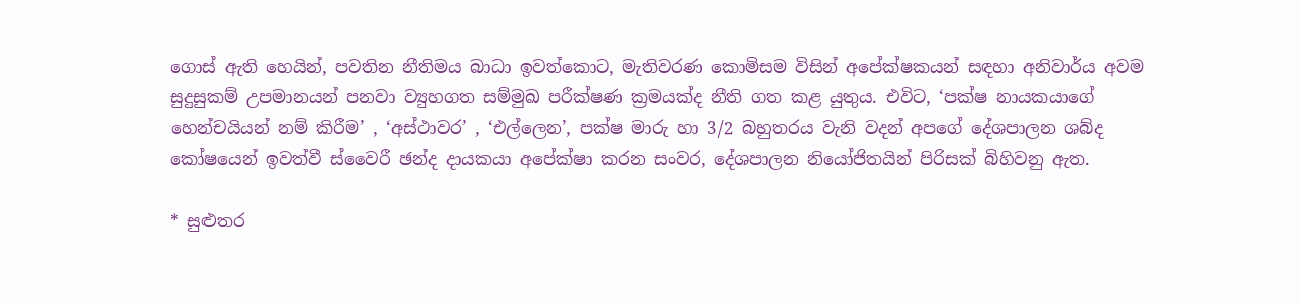ගොස් ඇති හෙයින්, පවතින නීතිමය බාධා ඉවත්කොට, මැතිවරණ කොමිසම විසින් අපේක්ෂකයන් සඳහා අනිවාර්ය අවම සුදුසුකම් උපමානයන් පනවා ව්‍යුහගත සම්මුඛ පරීක්ෂණ ක්‍රමයක්ද නීති ගත කළ යුතුය. එවිට, ‘පක්ෂ නායකයාගේ හෙන්චයියන් නම් කිරීම’ , ‘අස්ථාවර’ , ‘එල්ලෙන’, පක්ෂ මාරු හා 3/2 බහුතරය වැනි වදන් අපගේ දේශපාලන ශබ්ද කෝෂයෙන් ඉවත්වී ස්වෛරී ඡන්ද දායකයා අපේක්ෂා කරන සංවර, දේශපාලන නියෝජිතයින් පිරිසක් බිහිවනු ඇත.

* සුළුතර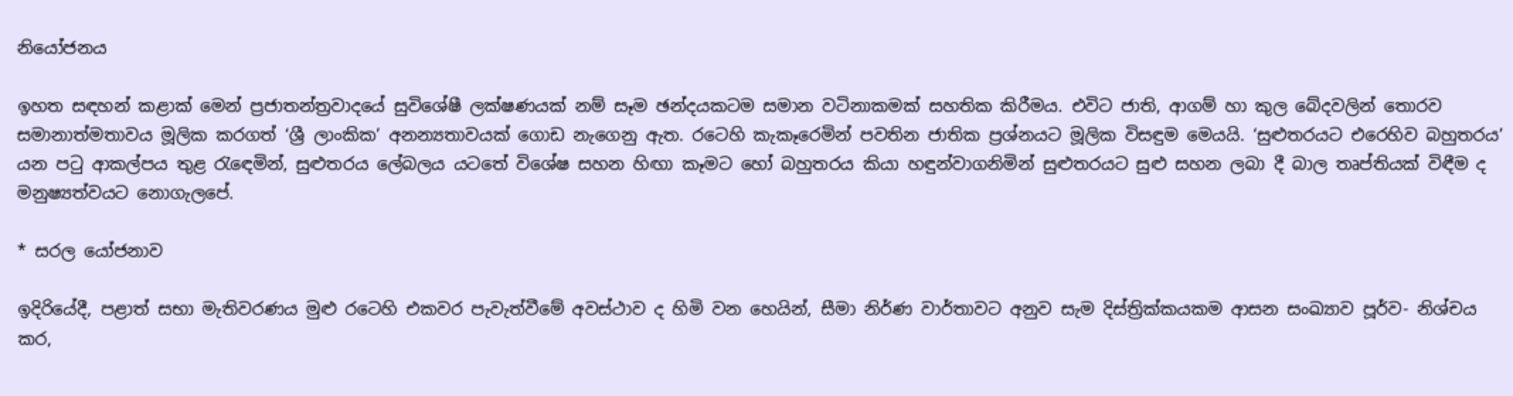නියෝජනය

ඉහත සඳහන් කළාක් මෙන් ප්‍රජාතන්ත්‍රවාදයේ සුවිශේෂී ලක්ෂණයක් නම් සෑම ඡන්දයකටම සමාන වටිනාකමක් සහතික කිරීමය. එවිට ජාති, ආගම් හා කුල බේදවලින් තොරව සමානාත්මතාවය මූලික කරගත් ‘ශ්‍රී ලාංකික’ අනන්‍යතාවයක් ගොඩ නැගෙනු ඇත. රටෙහි කැකෑරෙමින් පවතින ජාතික ප්‍රශ්නයට මූලික විසඳුම මෙයයි. ‘සුළුතරයට එරෙහිව බහුතරය’ යන පටු ආකල්පය තුළ රැඳෙමින්, සුළුතරය ලේබලය යටතේ විශේෂ සහන හිඟා කෑමට හෝ බහුතරය කියා හඳුන්වාගනිමින් සුළුතරයට සුළු සහන ලබා දී බාල තෘප්තියක් විඳීම ද මනුෂ්‍යත්වයට නොගැලපේ.

* සරල යෝජනාව

ඉදිරියේදී, පළාත් සභා මැතිවරණය මුළු රටෙහි එකවර පැවැත්වීමේ අවස්ථාව ද හිමි වන හෙයින්, සීමා නිර්ණ වාර්තාවට අනුව සැම දිස්ත්‍රික්කයකම ආසන සංඛ්‍යාව පූර්ව- නිශ්චය කර,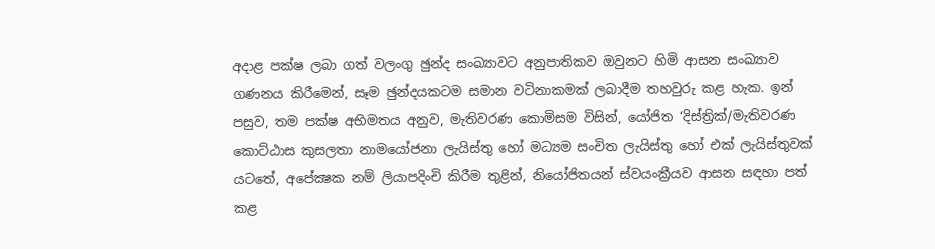අදාළ පක්ෂ ලබා ගත් වලංගු ඡුන්ද සංඛ්‍යාවට අනුපාතිකව ඔවුනට හිමි ආසන සංඛ්‍යාව ගණනය කිරීමෙන්, සෑම ඡුන්දයකටම සමාන වටිනාකමක් ලබාදීම තහවුරු කළ හැක. ඉන් පසුව, තම පක්ෂ අභිමතය අනුව, මැතිවරණ කොමිසම විසින්, යෝජිත ‘දිස්ත්‍රික්/මැතිවරණ කොට්ඨාස කුසලතා නාමයෝජනා ලැයිස්තු හෝ මධ්‍යම සංචිත ලැයිස්තු හෝ එක් ලැයිස්තුවක් යටතේ, අපේක්‍ෂක නම් ලියාපදිංචි කිරීම තුළින්, නියෝජිතයන් ස්වයංක්‍රීයව ආසන සඳහා පත් කළ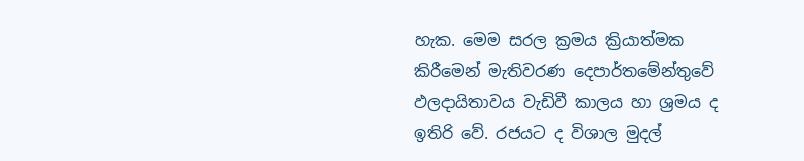හැක. මෙම සරල ක්‍රමය ක්‍රියාත්මක කිරීමෙන් මැතිවරණ දෙපාර්තමේන්තුවේ ඵලදායිතාවය වැඩිවී කාලය හා ශ්‍රමය ද ඉතිරි වේ. රජයට ද විශාල මුදල්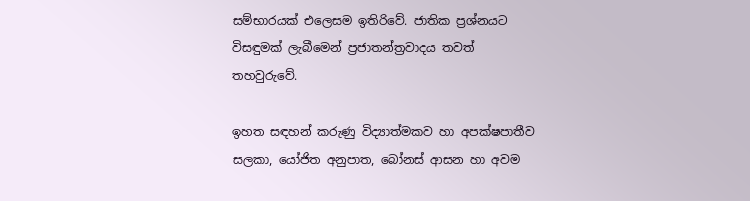සම්භාරයක් එලෙසම ඉතිරිවේ. ජාතික ප්‍රශ්නයට විසඳුමක් ලැබීමෙන් ප්‍රජාතන්ත්‍රවාදය තවත් තහවුරුවේ.

ඉහත සඳහන් කරුණු විද්‍යාත්මකව හා අපක්ෂපාතීව සලකා, යෝජිත අනුපාත, බෝනස් ආසන හා අවම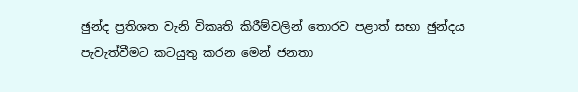ඡුන්ද ප්‍රතිශත වැනි විකෘති කිරීම්වලින් තොරව පළාත් සභා ඡුන්දය පැවැත්වීමට කටයුතු කරන මෙන් ජනතා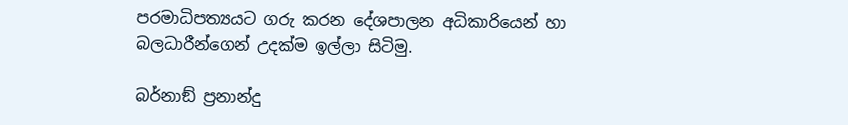පරමාධිපත්‍යයට ගරු කරන දේශපාලන අධිකාරියෙන් හා බලධාරීන්ගෙන් උදක්ම ඉල්ලා සිටිමු.

බර්නාඞ් ප්‍රනාන්දු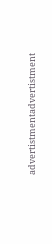advertistmentadvertistment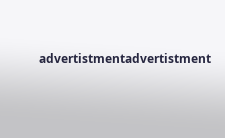advertistmentadvertistment